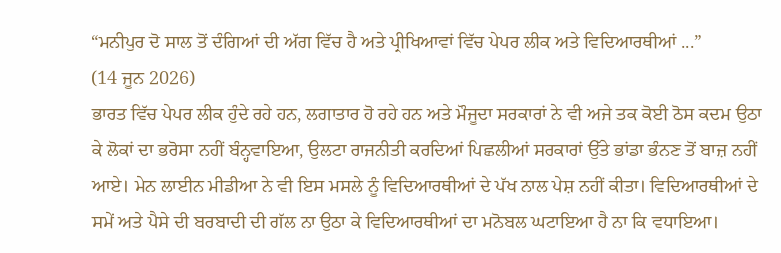“ਮਨੀਪੁਰ ਦੋ ਸਾਲ ਤੋਂ ਦੰਗਿਆਂ ਦੀ ਅੱਗ ਵਿੱਚ ਹੈ ਅਤੇ ਪ੍ਰੀਖਿਆਵਾਂ ਵਿੱਚ ਪੇਪਰ ਲੀਕ ਅਤੇ ਵਿਦਿਆਰਥੀਆਂ ...”
(14 ਜੂਨ 2026)
ਭਾਰਤ ਵਿੱਚ ਪੇਪਰ ਲੀਕ ਹੁੰਦੇ ਰਹੇ ਹਨ, ਲਗਾਤਾਰ ਹੋ ਰਹੇ ਹਨ ਅਤੇ ਮੌਜੂਦਾ ਸਰਕਾਰਾਂ ਨੇ ਵੀ ਅਜੇ ਤਕ ਕੋਈ ਠੋਸ ਕਦਮ ਉਠਾ ਕੇ ਲੋਕਾਂ ਦਾ ਭਰੋਸਾ ਨਹੀਂ ਬੰਨ੍ਹਵਾਇਆ, ਉਲਟਾ ਰਾਜਨੀਤੀ ਕਰਦਿਆਂ ਪਿਛਲੀਆਂ ਸਰਕਾਰਾਂ ਉੱਤੇ ਭਾਂਡਾ ਭੰਨਣ ਤੋਂ ਬਾਜ਼ ਨਹੀਂ ਆਏ। ਮੇਨ ਲਾਈਨ ਮੀਡੀਆ ਨੇ ਵੀ ਇਸ ਮਸਲੇ ਨੂੰ ਵਿਦਿਆਰਥੀਆਂ ਦੇ ਪੱਖ ਨਾਲ ਪੇਸ਼ ਨਹੀਂ ਕੀਤਾ। ਵਿਦਿਆਰਥੀਆਂ ਦੇ ਸਮੇਂ ਅਤੇ ਪੈਸੇ ਦੀ ਬਰਬਾਦੀ ਦੀ ਗੱਲ ਨਾ ਉਠਾ ਕੇ ਵਿਦਿਆਰਥੀਆਂ ਦਾ ਮਨੋਬਲ ਘਟਾਇਆ ਹੈ ਨਾ ਕਿ ਵਧਾਇਆ।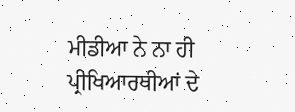ਮੀਡੀਆ ਨੇ ਨਾ ਹੀ ਪ੍ਰੀਖਿਆਰਥੀਆਂ ਦੇ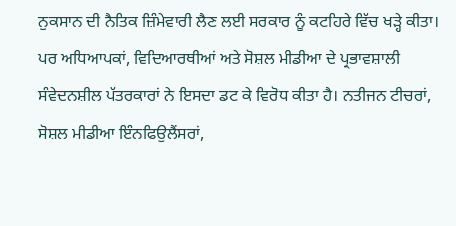ਨੁਕਸਾਨ ਦੀ ਨੈਤਿਕ ਜ਼ਿੰਮੇਵਾਰੀ ਲੈਣ ਲਈ ਸਰਕਾਰ ਨੂੰ ਕਟਹਿਰੇ ਵਿੱਚ ਖੜ੍ਹੇ ਕੀਤਾ। ਪਰ ਅਧਿਆਪਕਾਂ, ਵਿਦਿਆਰਥੀਆਂ ਅਤੇ ਸੋਸ਼ਲ ਮੀਡੀਆ ਦੇ ਪ੍ਰਭਾਵਸ਼ਾਲੀ ਸੰਵੇਦਨਸ਼ੀਲ ਪੱਤਰਕਾਰਾਂ ਨੇ ਇਸਦਾ ਡਟ ਕੇ ਵਿਰੋਧ ਕੀਤਾ ਹੈ। ਨਤੀਜਨ ਟੀਚਰਾਂ, ਸੋਸ਼ਲ ਮੀਡੀਆ ਇੰਨਫਿਉਲੈਂਸਰਾਂ,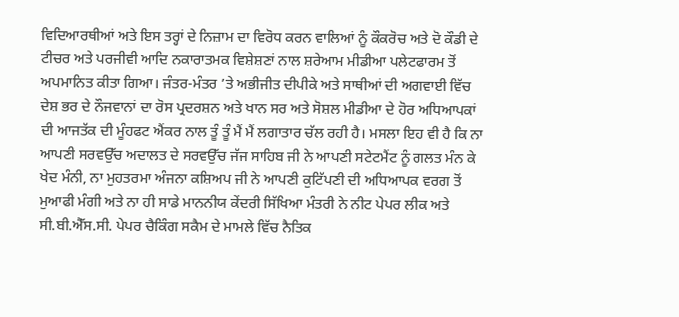ਵਿਦਿਆਰਥੀਆਂ ਅਤੇ ਇਸ ਤਰ੍ਹਾਂ ਦੇ ਨਿਜ਼ਾਮ ਦਾ ਵਿਰੋਧ ਕਰਨ ਵਾਲਿਆਂ ਨੂੰ ਕੌਕਰੋਚ ਅਤੇ ਦੋ ਕੌਡੀ ਦੇ ਟੀਚਰ ਅਤੇ ਪਰਜੀਵੀ ਆਦਿ ਨਕਾਰਾਤਮਕ ਵਿਸ਼ੇਸ਼ਣਾਂ ਨਾਲ ਸ਼ਰੇਆਮ ਮੀਡੀਆ ਪਲੇਟਫਾਰਮ ਤੋਂ ਅਪਮਾਨਿਤ ਕੀਤਾ ਗਿਆ। ਜੰਤਰ-ਮੰਤਰ ’ਤੇ ਅਭੀਜੀਤ ਦੀਪੀਕੇ ਅਤੇ ਸਾਥੀਆਂ ਦੀ ਅਗਵਾਈ ਵਿੱਚ ਦੇਸ਼ ਭਰ ਦੇ ਨੌਜਵਾਨਾਂ ਦਾ ਰੋਸ ਪ੍ਰਦਰਸ਼ਨ ਅਤੇ ਖਾਨ ਸਰ ਅਤੇ ਸੋਸ਼ਲ ਮੀਡੀਆ ਦੇ ਹੋਰ ਅਧਿਆਪਕਾਂ ਦੀ ਆਜਤੱਕ ਦੀ ਮੂੰਹਫਟ ਐਂਕਰ ਨਾਲ ਤੂੰ ਤੂੰ ਮੈਂ ਮੈਂ ਲਗਾਤਾਰ ਚੱਲ ਰਹੀ ਹੈ। ਮਸਲਾ ਇਹ ਵੀ ਹੈ ਕਿ ਨਾ ਆਪਣੀ ਸਰਵਉੱਚ ਅਦਾਲਤ ਦੇ ਸਰਵਉੱਚ ਜੱਜ ਸਾਹਿਬ ਜੀ ਨੇ ਆਪਣੀ ਸਟੇਟਮੈਂਟ ਨੂੰ ਗਲਤ ਮੰਨ ਕੇ ਖੇਦ ਮੰਨੀ, ਨਾ ਮੁਹਤਰਮਾ ਅੰਜਨਾ ਕਸ਼ਿਅਪ ਜੀ ਨੇ ਆਪਣੀ ਕੁਟਿੱਪਣੀ ਦੀ ਅਧਿਆਪਕ ਵਰਗ ਤੋਂ ਮੁਆਫੀ ਮੰਗੀ ਅਤੇ ਨਾ ਹੀ ਸਾਡੇ ਮਾਨਨੀਯ ਕੇਂਦਰੀ ਸਿੱਖਿਆ ਮੰਤਰੀ ਨੇ ਨੀਟ ਪੇਪਰ ਲੀਕ ਅਤੇ ਸੀ.ਬੀ.ਐੱਸ.ਸੀ. ਪੇਪਰ ਚੈਕਿੰਗ ਸਕੈਮ ਦੇ ਮਾਮਲੇ ਵਿੱਚ ਨੈਤਿਕ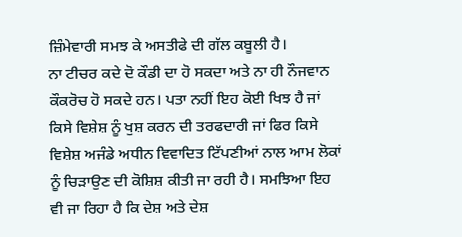ਜ਼ਿੰਮੇਵਾਰੀ ਸਮਝ ਕੇ ਅਸਤੀਫੇ ਦੀ ਗੱਲ ਕਬੂਲੀ ਹੈ।
ਨਾ ਟੀਚਰ ਕਦੇ ਦੋ ਕੌਡੀ ਦਾ ਹੋ ਸਕਦਾ ਅਤੇ ਨਾ ਹੀ ਨੌਜਵਾਨ ਕੌਕਰੋਚ ਹੋ ਸਕਦੇ ਹਨ। ਪਤਾ ਨਹੀਂ ਇਹ ਕੋਈ ਖਿਝ ਹੈ ਜਾਂ ਕਿਸੇ ਵਿਸ਼ੇਸ਼ ਨੂੰ ਖੁਸ਼ ਕਰਨ ਦੀ ਤਰਫਦਾਰੀ ਜਾਂ ਫਿਰ ਕਿਸੇ ਵਿਸ਼ੇਸ਼ ਅਜੰਡੇ ਅਧੀਨ ਵਿਵਾਦਿਤ ਟਿੱਪਣੀਆਂ ਨਾਲ ਆਮ ਲੋਕਾਂ ਨੂੰ ਚਿੜਾਉਣ ਦੀ ਕੋਸ਼ਿਸ਼ ਕੀਤੀ ਜਾ ਰਹੀ ਹੈ। ਸਮਝਿਆ ਇਹ ਵੀ ਜਾ ਰਿਹਾ ਹੈ ਕਿ ਦੇਸ਼ ਅਤੇ ਦੇਸ਼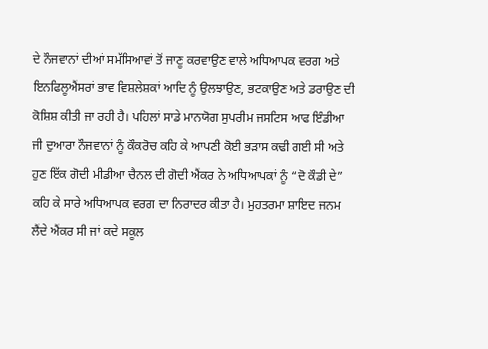ਦੇ ਨੌਜਵਾਨਾਂ ਦੀਆਂ ਸਮੱਸਿਆਵਾਂ ਤੋਂ ਜਾਣੂ ਕਰਵਾਉਣ ਵਾਲੇ ਅਧਿਆਪਕ ਵਰਗ ਅਤੇ ਇਨਫਿਲੂਐਂਸਰਾਂ ਭਾਵ ਵਿਸ਼ਲੇਸ਼ਕਾਂ ਆਦਿ ਨੂੰ ਉਲਝਾਉਣ, ਭਟਕਾਉਣ ਅਤੇ ਡਰਾਉਣ ਦੀ ਕੋਸ਼ਿਸ਼ ਕੀਤੀ ਜਾ ਰਹੀ ਹੈ। ਪਹਿਲਾਂ ਸਾਡੇ ਮਾਨਯੋਗ ਸੁਪਰੀਮ ਜਸਟਿਸ ਆਫ ਇੰਡੀਆ ਜੀ ਦੁਆਰਾ ਨੌਜਵਾਨਾਂ ਨੂੰ ਕੌਕਰੋਚ ਕਹਿ ਕੇ ਆਪਣੀ ਕੋਈ ਭੜਾਸ ਕਢੀ ਗਈ ਸੀ ਅਤੇ ਹੁਣ ਇੱਕ ਗੋਦੀ ਮੀਡੀਆ ਚੈਨਲ ਦੀ ਗੋਦੀ ਐਂਕਰ ਨੇ ਅਧਿਆਪਕਾਂ ਨੂੰ “ਦੋ ਕੌਡੀ ਦੇ” ਕਹਿ ਕੇ ਸਾਰੇ ਅਧਿਆਪਕ ਵਰਗ ਦਾ ਨਿਰਾਦਰ ਕੀਤਾ ਹੈ। ਮੁਹਤਰਮਾ ਸ਼ਾਇਦ ਜਨਮ ਲੈਂਦੇ ਐਂਕਰ ਸੀ ਜਾਂ ਕਦੇ ਸਕੂਲ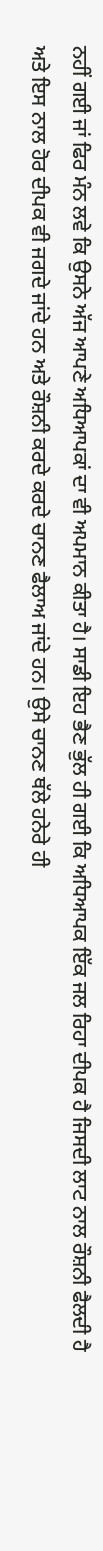ਨਹੀਂ ਗਈ ਜਾਂ ਫਿਰ ਮੰਨ ਲਵੇ ਕਿ ਉਸਨੇ ਅੱਜ ਆਪਣੇ ਅਧਿਆਪਕਾਂ ਦਾ ਵੀ ਅਪਮਾਨ ਕੀਤਾ ਹੈ। ਸਾਡੀ ਇਹ ਭੈਣ ਭੁੱਲ ਹੀ ਗਈ ਕਿ ਅਧਿਆਪਕ ਇੱਕ ਜਲ ਰਿਹਾ ਦੀਪਕ ਹੈ ਜਿਸਦੀ ਲਾਟ ਨਾਲ ਰੌਸ਼ਨੀ ਫੈਲਦੀ ਹੈ ਅਤੇ ਇਸ ਨਾਲ ਹੋਰ ਦੀਪਕ ਵੀ ਜਗਦੇ ਜਾਂਦੇ ਹਨ ਅਤੇ ਰੌਸ਼ਨੀ ਕਰਦੇ ਕਰਦੇ ਚਾਨਣ ਫੈਲਾਅ ਜਾਂਦੇ ਹਨ। ਉਸੇ ਚਾਨਣ ਥੱਲੇ ਹਨੇਰੇ ਹੀ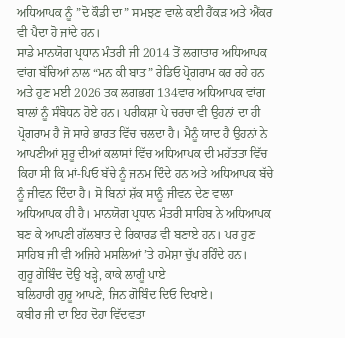ਅਧਿਆਪਕ ਨੂੰ ”ਦੋ ਕੌਡੀ ਦਾ” ਸਮਝਣ ਵਾਲੇ ਕਈ ਹੈਂਕੜ ਅਤੇ ਐਂਕਰ ਵੀ ਪੈਦਾ ਹੋ ਜਾਂਦੇ ਹਨ।
ਸਾਡੇ ਮਾਨਯੋਗ ਪ੍ਰਧਾਨ ਮੰਤਰੀ ਜੀ 2014 ਤੋਂ ਲਗਾਤਾਰ ਅਧਿਆਪਕ ਵਾਂਗ ਬੱਚਿਆਂ ਨਾਲ “ਮਨ ਕੀ ਬਾਤ” ਰੇਡਿਓ ਪ੍ਰੋਗਰਾਮ ਕਰ ਰਹੇ ਹਨ ਅਤੇ ਹੁਣ ਮਈ 2026 ਤਕ ਲਗਭਗ 134ਵਾਰ ਅਧਿਆਪਕ ਵਾਂਗ ਬਾਲਾਂ ਨੂੰ ਸੰਬੋਧਨ ਹੋਏ ਹਨ। ਪਰੀਕਸ਼ਾ ਪੇ ਚਰਚਾ ਵੀ ਉਹਨਾਂ ਦਾ ਹੀ ਪ੍ਰੋਗਰਾਮ ਹੈ ਜੋ ਸਾਰੇ ਭਾਰਤ ਵਿੱਚ ਚਲਦਾ ਹੈ। ਮੈਨੂੰ ਯਾਦ ਹੈ ਉਹਨਾਂ ਨੇ ਆਪਣੀਆਂ ਸ਼ੁਰੂ ਦੀਆਂ ਕਲਾਸਾਂ ਵਿੱਚ ਅਧਿਆਪਕ ਦੀ ਮਹੱਤਤਾ ਵਿੱਚ ਕਿਹਾ ਸੀ ਕਿ ਮਾਂ-ਪਿਓ ਬੱਚੇ ਨੂੰ ਜਨਮ ਦਿੰਦੇ ਹਨ ਅਤੇ ਅਧਿਆਪਕ ਬੱਚੇ ਨੂੰ ਜੀਵਨ ਦਿੰਦਾ ਹੈ। ਸੋ ਬਿਨਾਂ ਸ਼ੱਕ ਸਾਨੂੰ ਜੀਵਨ ਦੇਣ ਵਾਲਾ ਅਧਿਆਪਕ ਹੀ ਹੈ। ਮਾਨਯੋਗ ਪ੍ਰਧਾਨ ਮੰਤਰੀ ਸਾਹਿਬ ਨੇ ਅਧਿਆਪਕ ਬਣ ਕੇ ਆਪਣੀ ਗੱਲਬਾਤ ਦੇ ਰਿਕਾਰਡ ਵੀ ਬਣਾਏ ਹਨ। ਪਰ ਹੁਣ ਸਾਹਿਬ ਜੀ ਵੀ ਅਜਿਹੇ ਮਸਲਿਆਂ ’ਤੇ ਹਮੇਸ਼ਾ ਚੁੱਪ ਰਹਿੰਦੇ ਹਨ।
ਗੁਰੂ ਗੋਬਿੰਦ ਦੋਉ ਖੜ੍ਹੇ, ਕਾਕੇ ਲਾਗੂੰ ਪਾਏ
ਬਲਿਹਾਰੀ ਗੁਰੂ ਆਪਣੇ, ਜਿਨ ਗੋਬਿੰਦ ਦਿਓ ਦਿਖਾਏ।
ਕਬੀਰ ਜੀ ਦਾ ਇਹ ਦੋਹਾ ਵਿੱਦਵਤਾ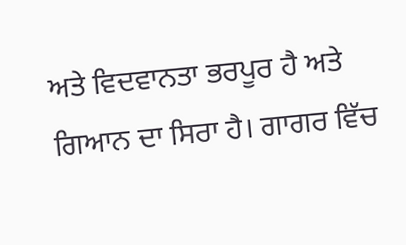ਅਤੇ ਵਿਦਵਾਨਤਾ ਭਰਪੂਰ ਹੈ ਅਤੇ ਗਿਆਨ ਦਾ ਸਿਰਾ ਹੈ। ਗਾਗਰ ਵਿੱਚ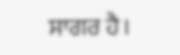ਸਾਗਰ ਹੈ।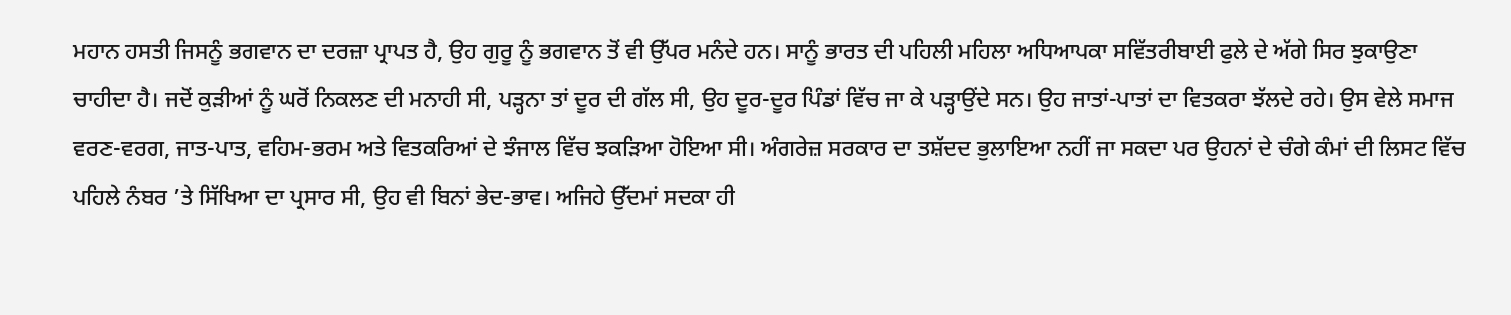ਮਹਾਨ ਹਸਤੀ ਜਿਸਨੂੰ ਭਗਵਾਨ ਦਾ ਦਰਜ਼ਾ ਪ੍ਰਾਪਤ ਹੈ, ਉਹ ਗੁਰੂ ਨੂੰ ਭਗਵਾਨ ਤੋਂ ਵੀ ਉੱਪਰ ਮਨੰਦੇ ਹਨ। ਸਾਨੂੰ ਭਾਰਤ ਦੀ ਪਹਿਲੀ ਮਹਿਲਾ ਅਧਿਆਪਕਾ ਸਵਿੱਤਰੀਬਾਈ ਫੁਲੇ ਦੇ ਅੱਗੇ ਸਿਰ ਝੁਕਾਉਣਾ ਚਾਹੀਦਾ ਹੈ। ਜਦੋਂ ਕੁੜੀਆਂ ਨੂੰ ਘਰੋਂ ਨਿਕਲਣ ਦੀ ਮਨਾਹੀ ਸੀ, ਪੜ੍ਹਨਾ ਤਾਂ ਦੂਰ ਦੀ ਗੱਲ ਸੀ, ਉਹ ਦੂਰ-ਦੂਰ ਪਿੰਡਾਂ ਵਿੱਚ ਜਾ ਕੇ ਪੜ੍ਹਾਉਂਦੇ ਸਨ। ਉਹ ਜਾਤਾਂ-ਪਾਤਾਂ ਦਾ ਵਿਤਕਰਾ ਝੱਲਦੇ ਰਹੇ। ਉਸ ਵੇਲੇ ਸਮਾਜ ਵਰਣ-ਵਰਗ, ਜਾਤ-ਪਾਤ, ਵਹਿਮ-ਭਰਮ ਅਤੇ ਵਿਤਕਰਿਆਂ ਦੇ ਝੰਜਾਲ ਵਿੱਚ ਝਕੜਿਆ ਹੋਇਆ ਸੀ। ਅੰਗਰੇਜ਼ ਸਰਕਾਰ ਦਾ ਤਸ਼ੱਦਦ ਭੁਲਾਇਆ ਨਹੀਂ ਜਾ ਸਕਦਾ ਪਰ ਉਹਨਾਂ ਦੇ ਚੰਗੇ ਕੰਮਾਂ ਦੀ ਲਿਸਟ ਵਿੱਚ ਪਹਿਲੇ ਨੰਬਰ ’ਤੇ ਸਿੱਖਿਆ ਦਾ ਪ੍ਰਸਾਰ ਸੀ, ਉਹ ਵੀ ਬਿਨਾਂ ਭੇਦ-ਭਾਵ। ਅਜਿਹੇ ਉੱਦਮਾਂ ਸਦਕਾ ਹੀ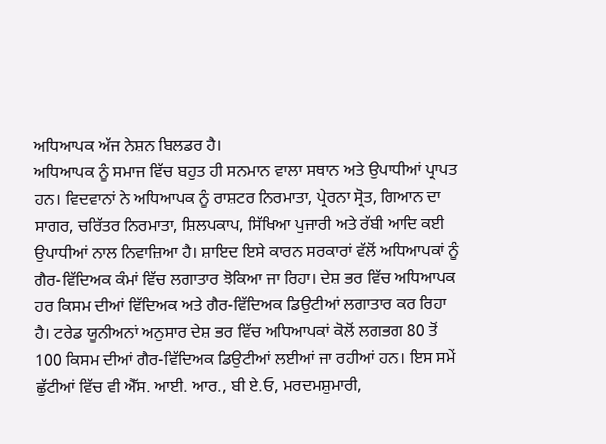ਅਧਿਆਪਕ ਅੱਜ ਨੇਸ਼ਨ ਬਿਲਡਰ ਹੈ।
ਅਧਿਆਪਕ ਨੂੰ ਸਮਾਜ ਵਿੱਚ ਬਹੁਤ ਹੀ ਸਨਮਾਨ ਵਾਲਾ ਸਥਾਨ ਅਤੇ ਉਪਾਧੀਆਂ ਪ੍ਰਾਪਤ ਹਨ। ਵਿਦਵਾਨਾਂ ਨੇ ਅਧਿਆਪਕ ਨੂੰ ਰਾਸ਼ਟਰ ਨਿਰਮਾਤਾ, ਪ੍ਰੇਰਨਾ ਸ੍ਰੋਤ, ਗਿਆਨ ਦਾ ਸਾਗਰ, ਚਰਿੱਤਰ ਨਿਰਮਾਤਾ, ਸ਼ਿਲਪਕਾਪ, ਸਿੱਖਿਆ ਪੁਜਾਰੀ ਅਤੇ ਰੱਬੀ ਆਦਿ ਕਈ ਉਪਾਧੀਆਂ ਨਾਲ ਨਿਵਾਜ਼ਿਆ ਹੈ। ਸ਼ਾਇਦ ਇਸੇ ਕਾਰਨ ਸਰਕਾਰਾਂ ਵੱਲੋਂ ਅਧਿਆਪਕਾਂ ਨੂੰ ਗੈਰ-ਵਿੱਦਿਅਕ ਕੰਮਾਂ ਵਿੱਚ ਲਗਾਤਾਰ ਝੋਕਿਆ ਜਾ ਰਿਹਾ। ਦੇਸ਼ ਭਰ ਵਿੱਚ ਅਧਿਆਪਕ ਹਰ ਕਿਸਮ ਦੀਆਂ ਵਿੱਦਿਅਕ ਅਤੇ ਗੈਰ-ਵਿੱਦਿਅਕ ਡਿਉਟੀਆਂ ਲਗਾਤਾਰ ਕਰ ਰਿਹਾ ਹੈ। ਟਰੇਡ ਯੂਨੀਅਨਾਂ ਅਨੁਸਾਰ ਦੇਸ਼ ਭਰ ਵਿੱਚ ਅਧਿਆਪਕਾਂ ਕੋਲੋਂ ਲਗਭਗ 80 ਤੋਂ 100 ਕਿਸਮ ਦੀਆਂ ਗੈਰ-ਵਿੱਦਿਅਕ ਡਿਉਟੀਆਂ ਲਈਆਂ ਜਾ ਰਹੀਆਂ ਹਨ। ਇਸ ਸਮੇਂ ਛੁੱਟੀਆਂ ਵਿੱਚ ਵੀ ਐੱਸ. ਆਈ. ਆਰ., ਬੀ ਏ.ਓ, ਮਰਦਮਸ਼ੁਮਾਰੀ,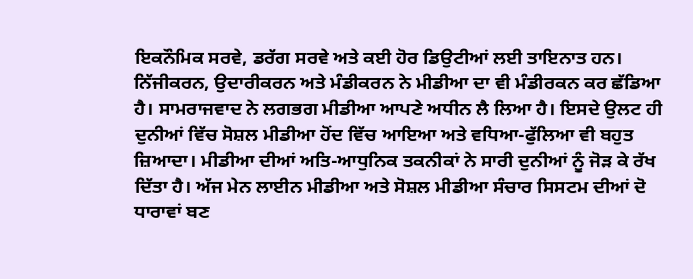ਇਕਨੌਮਿਕ ਸਰਵੇ, ਡਰੱਗ ਸਰਵੇ ਅਤੇ ਕਈ ਹੋਰ ਡਿਉਟੀਆਂ ਲਈ ਤਾਇਨਾਤ ਹਨ।
ਨਿੱਜੀਕਰਨ, ਉਦਾਰੀਕਰਨ ਅਤੇ ਮੰਡੀਕਰਨ ਨੇ ਮੀਡੀਆ ਦਾ ਵੀ ਮੰਡੀਰਕਨ ਕਰ ਛੱਡਿਆ ਹੈ। ਸਾਮਰਾਜਵਾਦ ਨੇ ਲਗਭਗ ਮੀਡੀਆ ਆਪਣੇ ਅਧੀਨ ਲੈ ਲਿਆ ਹੈ। ਇਸਦੇ ਉਲਟ ਹੀ ਦੁਨੀਆਂ ਵਿੱਚ ਸੋਸ਼ਲ ਮੀਡੀਆ ਹੋਂਦ ਵਿੱਚ ਆਇਆ ਅਤੇ ਵਧਿਆ-ਫੁੱਲਿਆ ਵੀ ਬਹੁਤ ਜ਼ਿਆਦਾ। ਮੀਡੀਆ ਦੀਆਂ ਅਤਿ-ਆਧੁਨਿਕ ਤਕਨੀਕਾਂ ਨੇ ਸਾਰੀ ਦੁਨੀਆਂ ਨੂੰ ਜੋੜ ਕੇ ਰੱਖ ਦਿੱਤਾ ਹੈ। ਅੱਜ ਮੇਨ ਲਾਈਨ ਮੀਡੀਆ ਅਤੇ ਸੋਸ਼ਲ ਮੀਡੀਆ ਸੰਚਾਰ ਸਿਸਟਮ ਦੀਆਂ ਦੋ ਧਾਰਾਵਾਂ ਬਣ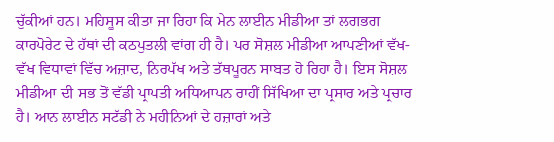ਚੁੱਕੀਆਂ ਹਨ। ਮਹਿਸੂਸ ਕੀਤਾ ਜਾ ਰਿਹਾ ਕਿ ਮੇਨ ਲਾਈਨ ਮੀਡੀਆ ਤਾਂ ਲਗਭਗ ਕਾਰਪੋਰੇਟ ਦੇ ਹੱਥਾਂ ਦੀ ਕਠਪੁਤਲੀ ਵਾਂਗ ਹੀ ਹੈ। ਪਰ ਸੋਸ਼ਲ ਮੀਡੀਆ ਆਪਣੀਆਂ ਵੱਖ-ਵੱਖ ਵਿਧਾਵਾਂ ਵਿੱਚ ਅਜ਼ਾਦ, ਨਿਰਪੱਖ ਅਤੇ ਤੱਥਪੂਰਨ ਸਾਬਤ ਹੋ ਰਿਹਾ ਹੈ। ਇਸ ਸੋਸ਼ਲ ਮੀਡੀਆ ਦੀ ਸਭ ਤੋਂ ਵੱਡੀ ਪ੍ਰਾਪਤੀ ਅਧਿਆਪਨ ਰਾਹੀਂ ਸਿੱਖਿਆ ਦਾ ਪ੍ਰਸਾਰ ਅਤੇ ਪ੍ਰਚਾਰ ਹੈ। ਆਨ ਲਾਈਨ ਸਟੱਡੀ ਨੇ ਮਹੀਨਿਆਂ ਦੇ ਹਜ਼ਾਰਾਂ ਅਤੇ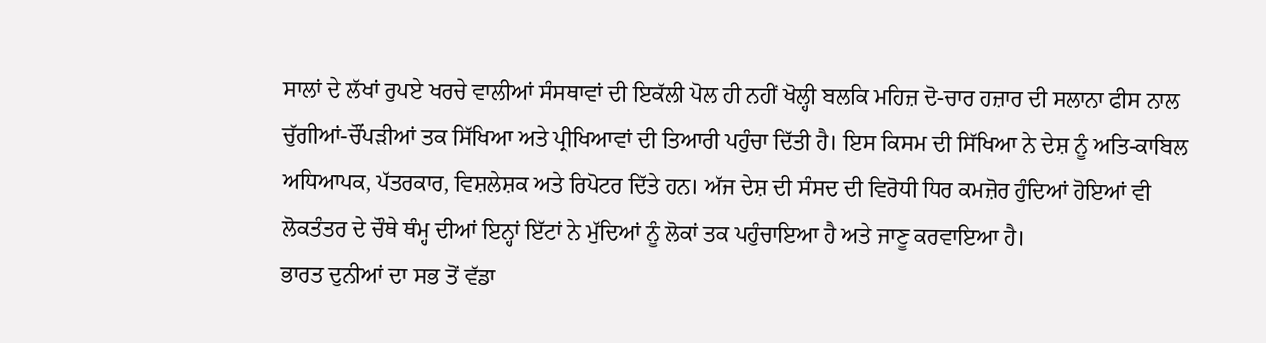ਸਾਲਾਂ ਦੇ ਲੱਖਾਂ ਰੁਪਏ ਖਰਚੇ ਵਾਲੀਆਂ ਸੰਸਥਾਵਾਂ ਦੀ ਇਕੱਲੀ ਪੋਲ ਹੀ ਨਹੀਂ ਖੋਲ੍ਹੀ ਬਲਕਿ ਮਹਿਜ਼ ਦੋ-ਚਾਰ ਹਜ਼ਾਰ ਦੀ ਸਲਾਨਾ ਫੀਸ ਨਾਲ ਚੁੱਗੀਆਂ-ਚੌਂਪੜੀਆਂ ਤਕ ਸਿੱਖਿਆ ਅਤੇ ਪ੍ਰੀਖਿਆਵਾਂ ਦੀ ਤਿਆਰੀ ਪਹੁੰਚਾ ਦਿੱਤੀ ਹੈ। ਇਸ ਕਿਸਮ ਦੀ ਸਿੱਖਿਆ ਨੇ ਦੇਸ਼ ਨੂੰ ਅਤਿ-ਕਾਬਿਲ ਅਧਿਆਪਕ, ਪੱਤਰਕਾਰ, ਵਿਸ਼ਲੇਸ਼ਕ ਅਤੇ ਰਿਪੋਟਰ ਦਿੱਤੇ ਹਨ। ਅੱਜ ਦੇਸ਼ ਦੀ ਸੰਸਦ ਦੀ ਵਿਰੋਧੀ ਧਿਰ ਕਮਜ਼ੋਰ ਹੁੰਦਿਆਂ ਹੋਇਆਂ ਵੀ ਲੋਕਤੰਤਰ ਦੇ ਚੌਥੇ ਥੰਮ੍ਹ ਦੀਆਂ ਇਨ੍ਹਾਂ ਇੱਟਾਂ ਨੇ ਮੁੱਦਿਆਂ ਨੂੰ ਲੋਕਾਂ ਤਕ ਪਹੁੰਚਾਇਆ ਹੈ ਅਤੇ ਜਾਣੂ ਕਰਵਾਇਆ ਹੈ।
ਭਾਰਤ ਦੁਨੀਆਂ ਦਾ ਸਭ ਤੋਂ ਵੱਡਾ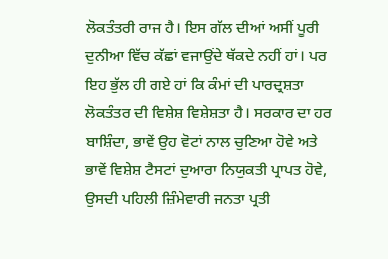ਲੋਕਤੰਤਰੀ ਰਾਜ ਹੈ। ਇਸ ਗੱਲ ਦੀਆਂ ਅਸੀਂ ਪੂਰੀ ਦੁਨੀਆ ਵਿੱਚ ਕੱਛਾਂ ਵਜਾਉਂਦੇ ਥੱਕਦੇ ਨਹੀਂ ਹਾਂ। ਪਰ ਇਹ ਭੁੱਲ ਹੀ ਗਏ ਹਾਂ ਕਿ ਕੰਮਾਂ ਦੀ ਪਾਰਦ੍ਰਸ਼ਤਾ ਲੋਕਤੰਤਰ ਦੀ ਵਿਸ਼ੇਸ਼ ਵਿਸ਼ੇਸ਼ਤਾ ਹੈ। ਸਰਕਾਰ ਦਾ ਹਰ ਬਾਸ਼ਿੰਦਾ, ਭਾਵੇਂ ਉਹ ਵੋਟਾਂ ਨਾਲ ਚੁਣਿਆ ਹੋਵੇ ਅਤੇ ਭਾਵੇਂ ਵਿਸ਼ੇਸ਼ ਟੈਸਟਾਂ ਦੁਆਰਾ ਨਿਯੁਕਤੀ ਪ੍ਰਾਪਤ ਹੋਵੇ, ਉਸਦੀ ਪਹਿਲੀ ਜ਼ਿੰਮੇਵਾਰੀ ਜਨਤਾ ਪ੍ਰਤੀ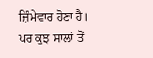ਜ਼ਿੰਮੇਵਾਰ ਹੋਣਾ ਹੈ। ਪਰ ਕੁਝ ਸਾਲਾਂ ਤੋਂ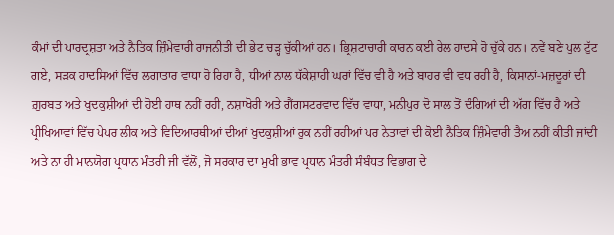ਕੰਮਾਂ ਦੀ ਪਾਰਦ੍ਰਸ਼ਤਾ ਅਤੇ ਨੈਤਿਕ ਜ਼ਿੰਮੇਵਾਰੀ ਰਾਜਨੀਤੀ ਦੀ ਭੇਟ ਚੜ੍ਹ ਚੁੱਕੀਆਂ ਹਨ। ਭ੍ਰਿਸ਼ਟਾਚਾਰੀ ਕਾਰਨ ਕਈ ਰੇਲ ਹਾਦਸੇ ਹੋ ਚੁੱਕੇ ਹਨ। ਨਵੇਂ ਬਣੇ ਪੁਲ ਟੁੱਟ ਗਏ, ਸੜਕ ਹਾਦਸਿਆਂ ਵਿੱਚ ਲਗਾਤਾਰ ਵਾਧਾ ਹੋ ਰਿਹਾ ਹੈ, ਧੀਆਂ ਨਾਲ ਧੱਕੇਸ਼ਾਹੀ ਘਰਾਂ ਵਿੱਚ ਵੀ ਹੈ ਅਤੇ ਬਾਹਰ ਵੀ ਵਧ ਰਹੀ ਹੈ, ਕਿਸਾਨਾਂ-ਮਜ਼ਦੂਰਾਂ ਦੀ ਗ਼ੁਰਬਤ ਅਤੇ ਖੁਦਕੁਸ਼ੀਆਂ ਦੀ ਹੋਈ ਹਾਥ ਨਹੀਂ ਰਹੀ, ਨਸ਼ਾਖੋਰੀ ਅਤੇ ਗੈਂਗਸਟਰਵਾਦ ਵਿੱਚ ਵਾਧਾ, ਮਨੀਪੁਰ ਦੋ ਸਾਲ ਤੋਂ ਦੰਗਿਆਂ ਦੀ ਅੱਗ ਵਿੱਚ ਹੈ ਅਤੇ ਪ੍ਰੀਖਿਆਵਾਂ ਵਿੱਚ ਪੇਪਰ ਲੀਕ ਅਤੇ ਵਿਦਿਆਰਥੀਆਂ ਦੀਆਂ ਖੁਦਕੁਸ਼ੀਆਂ ਰੁਕ ਨਹੀਂ ਰਹੀਆਂ ਪਰ ਨੇਤਾਵਾਂ ਦੀ ਕੋਈ ਨੈਤਿਕ ਜ਼ਿੰਮੇਵਾਰੀ ਤੈਅ ਨਹੀਂ ਕੀਤੀ ਜਾਂਦੀ ਅਤੇ ਨਾ ਹੀ ਮਾਨਯੋਗ ਪ੍ਰਧਾਨ ਮੰਤਰੀ ਜੀ ਵੱਲੋਂ, ਜੋ ਸਰਕਾਰ ਦਾ ਮੁਖੀ ਭਾਵ ਪ੍ਰਧਾਨ ਮੰਤਰੀ ਸੰਬੰਧਤ ਵਿਭਾਗ ਦੇ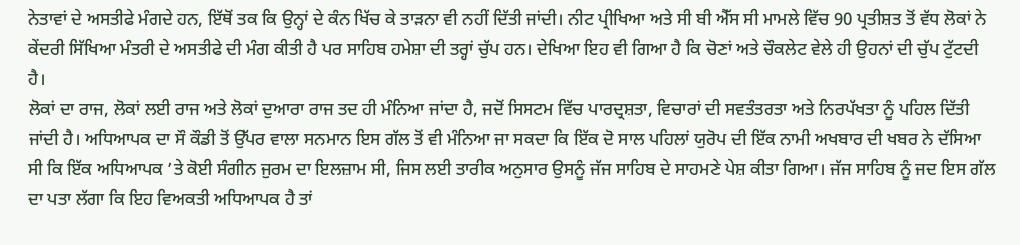ਨੇਤਾਵਾਂ ਦੇ ਅਸਤੀਫੇ ਮੰਗਦੇ ਹਨ, ਇੱਥੋਂ ਤਕ ਕਿ ਉਨ੍ਹਾਂ ਦੇ ਕੰਨ ਖਿੱਚ ਕੇ ਤਾੜਨਾ ਵੀ ਨਹੀਂ ਦਿੱਤੀ ਜਾਂਦੀ। ਨੀਟ ਪ੍ਰੀਖਿਆ ਅਤੇ ਸੀ ਬੀ ਐੱਸ ਸੀ ਮਾਮਲੇ ਵਿੱਚ 90 ਪ੍ਰਤੀਸ਼ਤ ਤੋਂ ਵੱਧ ਲੋਕਾਂ ਨੇ ਕੇਂਦਰੀ ਸਿੱਖਿਆ ਮੰਤਰੀ ਦੇ ਅਸਤੀਫੇ ਦੀ ਮੰਗ ਕੀਤੀ ਹੈ ਪਰ ਸਾਹਿਬ ਹਮੇਸ਼ਾ ਦੀ ਤਰ੍ਹਾਂ ਚੁੱਪ ਹਨ। ਦੇਖਿਆ ਇਹ ਵੀ ਗਿਆ ਹੈ ਕਿ ਚੋਣਾਂ ਅਤੇ ਚੌਕਲੇਟ ਵੇਲੇ ਹੀ ਉਹਨਾਂ ਦੀ ਚੁੱਪ ਟੁੱਟਦੀ ਹੈ।
ਲੋਕਾਂ ਦਾ ਰਾਜ, ਲੋਕਾਂ ਲਈ ਰਾਜ ਅਤੇ ਲੋਕਾਂ ਦੁਆਰਾ ਰਾਜ ਤਦ ਹੀ ਮੰਨਿਆ ਜਾਂਦਾ ਹੈ, ਜਦੋਂ ਸਿਸਟਮ ਵਿੱਚ ਪਾਰਦ੍ਰਸ਼ਤਾ, ਵਿਚਾਰਾਂ ਦੀ ਸਵਤੰਤਰਤਾ ਅਤੇ ਨਿਰਪੱਖਤਾ ਨੂੰ ਪਹਿਲ ਦਿੱਤੀ ਜਾਂਦੀ ਹੈ। ਅਧਿਆਪਕ ਦਾ ਸੌ ਕੌਡੀ ਤੋਂ ਉੱਪਰ ਵਾਲਾ ਸਨਮਾਨ ਇਸ ਗੱਲ ਤੋਂ ਵੀ ਮੰਨਿਆ ਜਾ ਸਕਦਾ ਕਿ ਇੱਕ ਦੋ ਸਾਲ ਪਹਿਲਾਂ ਯੁਰੋਪ ਦੀ ਇੱਕ ਨਾਮੀ ਅਖਬਾਰ ਦੀ ਖਬਰ ਨੇ ਦੱਸਿਆ ਸੀ ਕਿ ਇੱਕ ਅਧਿਆਪਕ ’ਤੇ ਕੋਈ ਸੰਗੀਨ ਜੁਰਮ ਦਾ ਇਲਜ਼ਾਮ ਸੀ, ਜਿਸ ਲਈ ਤਾਰੀਕ ਅਨੁਸਾਰ ਉਸਨੂੰ ਜੱਜ ਸਾਹਿਬ ਦੇ ਸਾਹਮਣੇ ਪੇਸ਼ ਕੀਤਾ ਗਿਆ। ਜੱਜ ਸਾਹਿਬ ਨੂੰ ਜਦ ਇਸ ਗੱਲ ਦਾ ਪਤਾ ਲੱਗਾ ਕਿ ਇਹ ਵਿਅਕਤੀ ਅਧਿਆਪਕ ਹੈ ਤਾਂ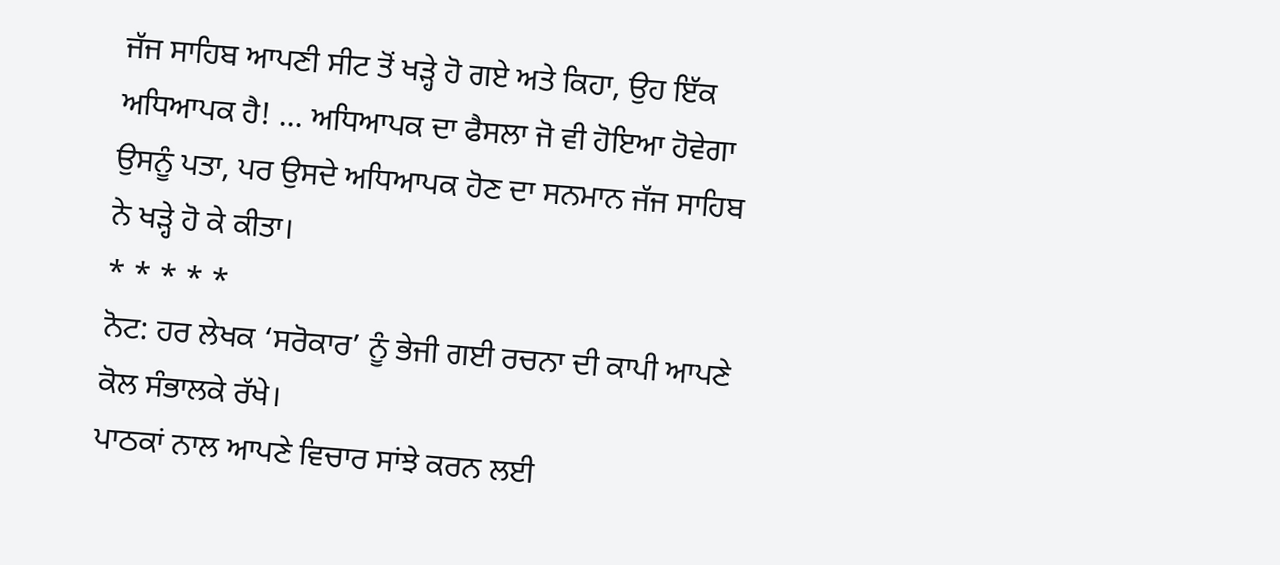ਜੱਜ ਸਾਹਿਬ ਆਪਣੀ ਸੀਟ ਤੋਂ ਖੜ੍ਹੇ ਹੋ ਗਏ ਅਤੇ ਕਿਹਾ, ਉਹ ਇੱਕ ਅਧਿਆਪਕ ਹੈ! ... ਅਧਿਆਪਕ ਦਾ ਫੈਸਲਾ ਜੋ ਵੀ ਹੋਇਆ ਹੋਵੇਗਾ ਉਸਨੂੰ ਪਤਾ, ਪਰ ਉਸਦੇ ਅਧਿਆਪਕ ਹੋਣ ਦਾ ਸਨਮਾਨ ਜੱਜ ਸਾਹਿਬ ਨੇ ਖੜ੍ਹੇ ਹੋ ਕੇ ਕੀਤਾ।
* * * * *
ਨੋਟ: ਹਰ ਲੇਖਕ ‘ਸਰੋਕਾਰ’ ਨੂੰ ਭੇਜੀ ਗਈ ਰਚਨਾ ਦੀ ਕਾਪੀ ਆਪਣੇ ਕੋਲ ਸੰਭਾਲਕੇ ਰੱਖੇ।
ਪਾਠਕਾਂ ਨਾਲ ਆਪਣੇ ਵਿਚਾਰ ਸਾਂਝੇ ਕਰਨ ਲਈ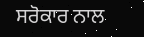ਸਰੋਕਾਰ ਨਾਲ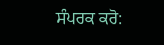ਸੰਪਰਕ ਕਰੋ: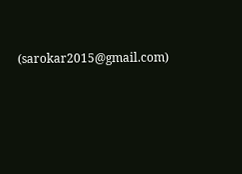(sarokar2015@gmail.com)